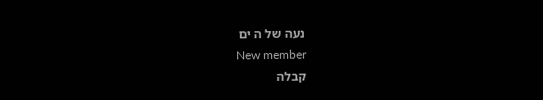נעה של ה ים
New member
קבלה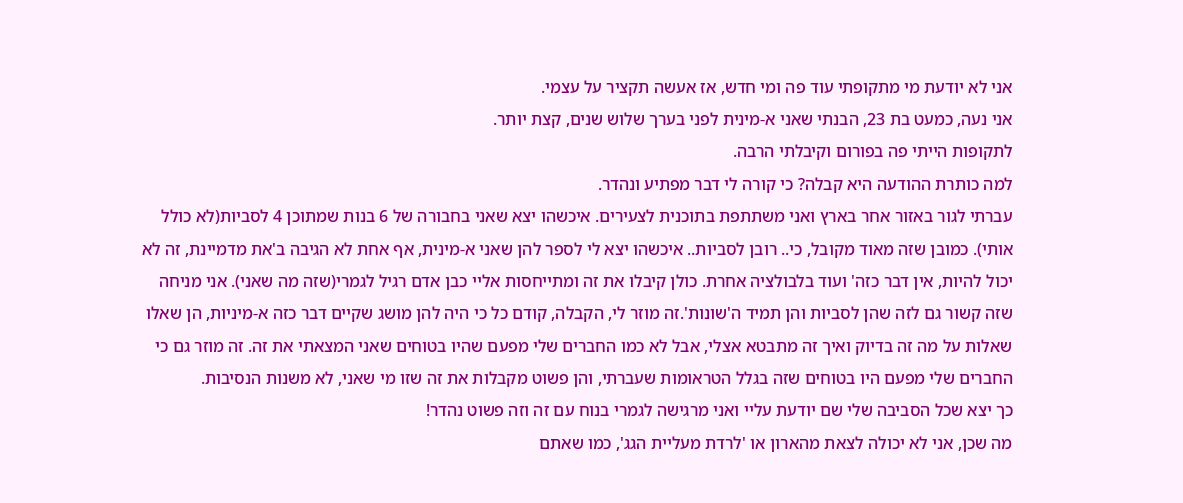אני לא יודעת מי מתקופתי עוד פה ומי חדש, אז אעשה תקציר על עצמי.
אני נעה, כמעט בת 23, הבנתי שאני א-מינית לפני בערך שלוש שנים, קצת יותר.
לתקופות הייתי פה בפורום וקיבלתי הרבה.
למה כותרת ההודעה היא קבלה? כי קורה לי דבר מפתיע ונהדר.
עברתי לגור באזור אחר בארץ ואני משתתפת בתוכנית לצעירים. איכשהו יצא שאני בחבורה של 6 בנות שמתוכן 4 לסביות(לא כולל אותי). כמובן שזה מאוד מקובל, כי.. רובן לסביות.. איכשהו יצא לי לספר להן שאני א-מינית, אף אחת לא הגיבה ב'את מדמיינת, זה לא יכול להיות, אין דבר כזה' ועוד בלבולציה אחרת. כולן קיבלו את זה ומתייחסות אליי כבן אדם רגיל לגמרי(שזה מה שאני). אני מניחה שזה קשור גם לזה שהן לסביות והן תמיד ה'שונות'.זה מוזר לי, הקבלה, קודם כל כי היה להן מושג שקיים דבר כזה א-מיניות, הן שאלו שאלות על מה זה בדיוק ואיך זה מתבטא אצלי, אבל לא כמו החברים שלי מפעם שהיו בטוחים שאני המצאתי את זה. זה מוזר גם כי החברים שלי מפעם היו בטוחים שזה בגלל הטראומות שעברתי, והן פשוט מקבלות את זה שזו מי שאני, לא משנות הנסיבות.
כך יצא שכל הסביבה שלי שם יודעת עליי ואני מרגישה לגמרי בנוח עם זה וזה פשוט נהדר!
מה שכן, אני לא יכולה לצאת מהארון או 'לרדת מעליית הגג', כמו שאתם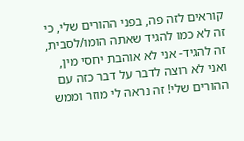קוראים לזה פה, בפני ההורים שלי, כי זה לא כמו להגיד שאתה הומו/לסבית, זה להגיד- אני לא אוהבת יחסי מין, ואני לא רוצה לדבר על דבר כזה עם ההורים שלי! זה נראה לי מוזר וממש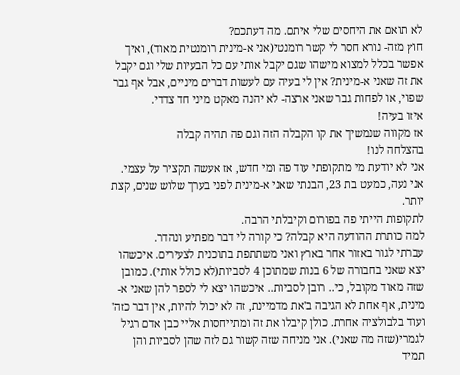לא תואם את היחסים שלי איתם. מה דעתכם?
חוץ מזה- נורא חסר לי קשר רומנטי(אני א-מינית רומנטית מאוד), ואיך אפשר בכלל למצוא מישהו שגם יקבל אותי עם כל הבעיות שלי וגם יקבל את זה שאני א-מינית? אין לי בעיה עם לעשות דברים מיניים, אבל אף גבר שפוי, או לפחות גבר שאני ארצה- לא יהנה מאקט מיני חד צדדי.
איזו בעיה!
אז מקווה שנמשיך את קו הקבלה הזה וגם פה תהיה קבלה
בהצלחה לנו!
אני לא יודעת מי מתקופתי עוד פה ומי חדש, אז אעשה תקציר על עצמי.
אני נעה, כמעט בת 23, הבנתי שאני א-מינית לפני בערך שלוש שנים, קצת יותר.
לתקופות הייתי פה בפורום וקיבלתי הרבה.
למה כותרת ההודעה היא קבלה? כי קורה לי דבר מפתיע ונהדר.
עברתי לגור באזור אחר בארץ ואני משתתפת בתוכנית לצעירים. איכשהו יצא שאני בחבורה של 6 בנות שמתוכן 4 לסביות(לא כולל אותי). כמובן שזה מאוד מקובל, כי.. רובן לסביות.. איכשהו יצא לי לספר להן שאני א-מינית, אף אחת לא הגיבה ב'את מדמיינת, זה לא יכול להיות, אין דבר כזה' ועוד בלבולציה אחרת. כולן קיבלו את זה ומתייחסות אליי כבן אדם רגיל לגמרי(שזה מה שאני). אני מניחה שזה קשור גם לזה שהן לסביות והן תמיד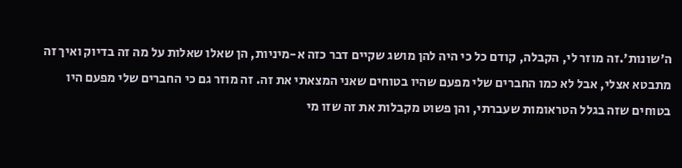ה'שונות'.זה מוזר לי, הקבלה, קודם כל כי היה להן מושג שקיים דבר כזה א-מיניות, הן שאלו שאלות על מה זה בדיוק ואיך זה מתבטא אצלי, אבל לא כמו החברים שלי מפעם שהיו בטוחים שאני המצאתי את זה. זה מוזר גם כי החברים שלי מפעם היו בטוחים שזה בגלל הטראומות שעברתי, והן פשוט מקבלות את זה שזו מי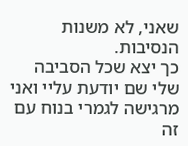שאני, לא משנות הנסיבות.
כך יצא שכל הסביבה שלי שם יודעת עליי ואני מרגישה לגמרי בנוח עם זה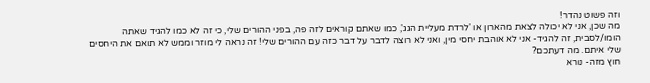וזה פשוט נהדר!
מה שכן, אני לא יכולה לצאת מהארון או 'לרדת מעליית הגג', כמו שאתם קוראים לזה פה, בפני ההורים שלי, כי זה לא כמו להגיד שאתה הומו/לסבית, זה להגיד- אני לא אוהבת יחסי מין, ואני לא רוצה לדבר על דבר כזה עם ההורים שלי! זה נראה לי מוזר וממש לא תואם את היחסים שלי איתם. מה דעתכם?
חוץ מזה- נורא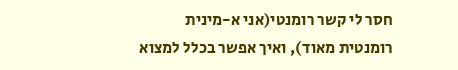חסר לי קשר רומנטי(אני א-מינית רומנטית מאוד), ואיך אפשר בכלל למצוא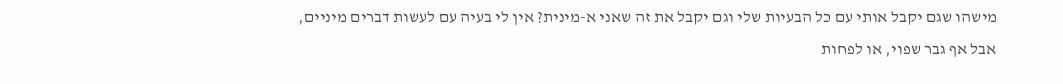מישהו שגם יקבל אותי עם כל הבעיות שלי וגם יקבל את זה שאני א-מינית? אין לי בעיה עם לעשות דברים מיניים, אבל אף גבר שפוי, או לפחות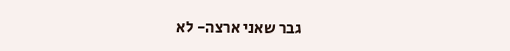גבר שאני ארצה- לא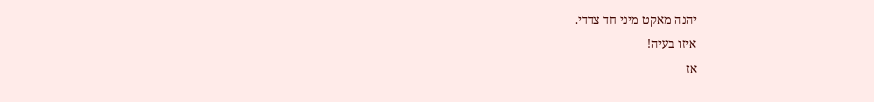יהנה מאקט מיני חד צדדי.
איזו בעיה!
אז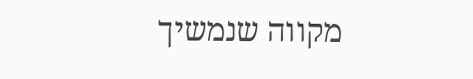מקווה שנמשיך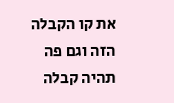את קו הקבלה הזה וגם פה תהיה קבלה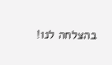בהצלחה לנו!